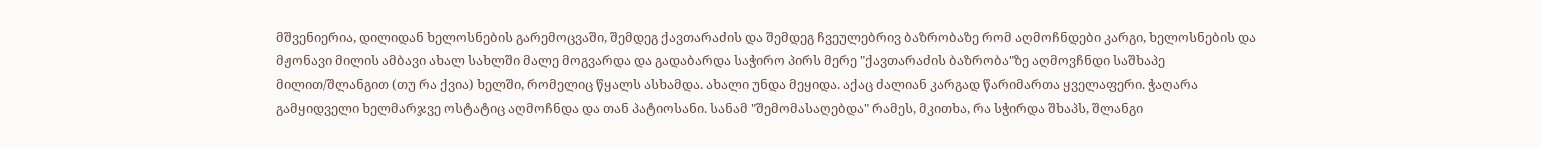მშვენიერია, დილიდან ხელოსნების გარემოცვაში, შემდეგ ქავთარაძის და შემდეგ ჩვეულებრივ ბაზრობაზე რომ აღმოჩნდები კარგი, ხელოსნების და მჟონავი მილის ამბავი ახალ სახლში მალე მოგვარდა და გადაბარდა საჭირო პირს მერე "ქავთარაძის ბაზრობა"ზე აღმოვჩნდი საშხაპე მილით/შლანგით (თუ რა ქვია) ხელში, რომელიც წყალს ასხამდა. ახალი უნდა მეყიდა. აქაც ძალიან კარგად წარიმართა ყველაფერი. ჭაღარა გამყიდველი ხელმარჯვე ოსტატიც აღმოჩნდა და თან პატიოსანი. სანამ "შემომასაღებდა" რამეს, მკითხა, რა სჭირდა შხაპს, შლანგი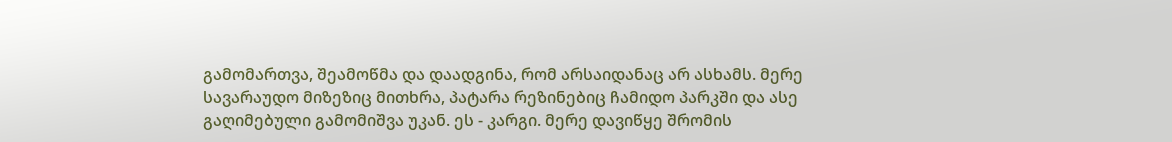გამომართვა, შეამოწმა და დაადგინა, რომ არსაიდანაც არ ასხამს. მერე სავარაუდო მიზეზიც მითხრა, პატარა რეზინებიც ჩამიდო პარკში და ასე გაღიმებული გამომიშვა უკან. ეს - კარგი. მერე დავიწყე შრომის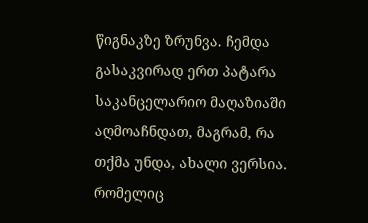წიგნაკზე ზრუნვა. ჩემდა გასაკვირად ერთ პატარა საკანცელარიო მაღაზიაში აღმოაჩნდათ, მაგრამ, რა თქმა უნდა, ახალი ვერსია. რომელიც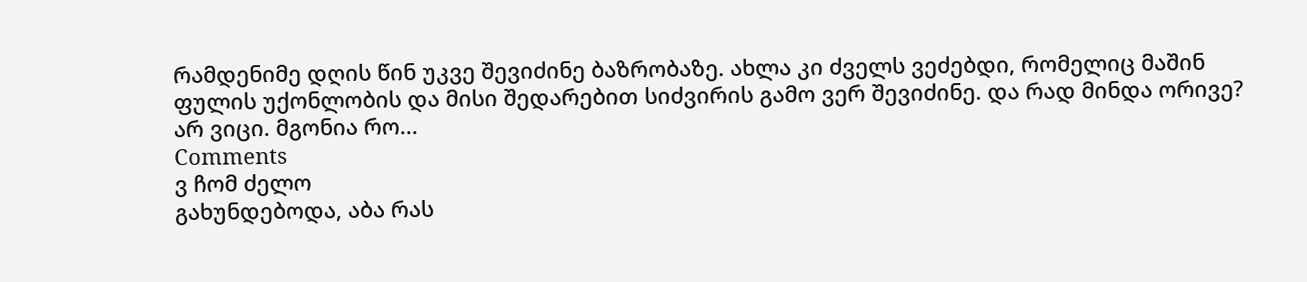რამდენიმე დღის წინ უკვე შევიძინე ბაზრობაზე. ახლა კი ძველს ვეძებდი, რომელიც მაშინ ფულის უქონლობის და მისი შედარებით სიძვირის გამო ვერ შევიძინე. და რად მინდა ორივე? არ ვიცი. მგონია რო...
Comments
ვ ჩომ ძელო
გახუნდებოდა, აბა რას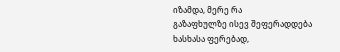იზამდა, მერე რა
გაზაფხულზე ისევ შეფერადდება ხასხასა ფერებად,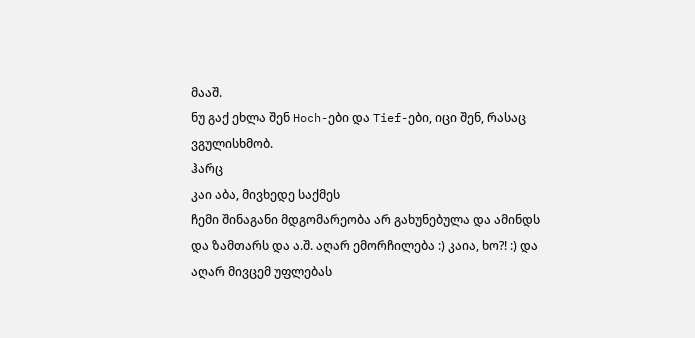მააშ.
ნუ გაქ ეხლა შენ Hoch-ები და Tief-ები, იცი შენ, რასაც ვგულისხმობ.
ჰარც
კაი აბა, მივხედე საქმეს
ჩემი შინაგანი მდგომარეობა არ გახუნებულა და ამინდს და ზამთარს და ა.შ. აღარ ემორჩილება :) კაია, ხო?! :) და აღარ მივცემ უფლებას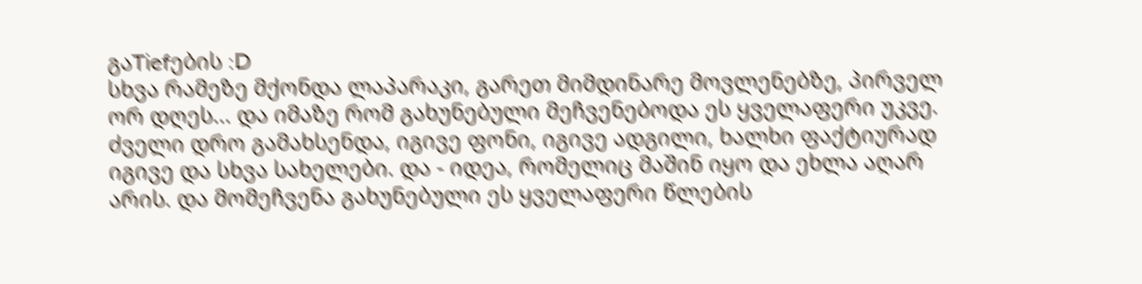გაTiefების :D
სხვა რამეზე მქონდა ლაპარაკი, გარეთ მიმდინარე მოვლენებზე, პირველ ორ დღეს... და იმაზე რომ გახუნებული მეჩვენებოდა ეს ყველაფერი უკვე. ძველი დრო გამახსენდა, იგივე ფონი, იგივე ადგილი, ხალხი ფაქტიურად იგივე და სხვა სახელები. და - იდეა, რომელიც მაშინ იყო და ეხლა აღარ არის. და მომეჩვენა გახუნებული ეს ყველაფერი წლების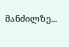მანძილზე...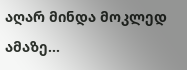აღარ მინდა მოკლედ ამაზე...